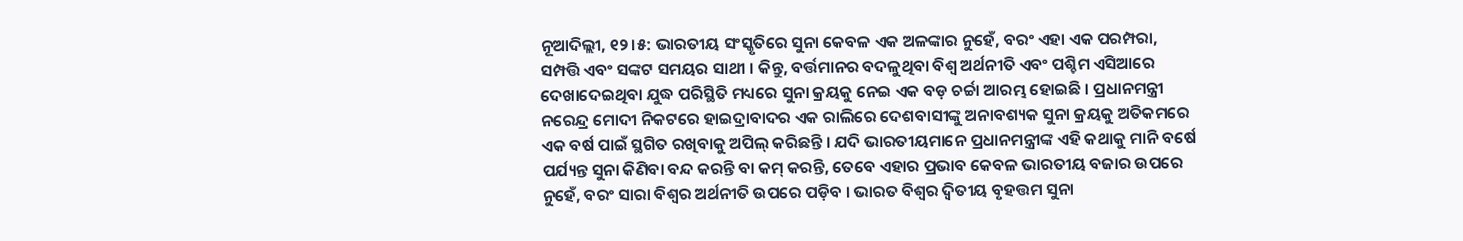ନୂଆଦିଲ୍ଲୀ, ୧୨।୫: ଭାରତୀୟ ସଂସ୍କୃତିରେ ସୁନା କେବଳ ଏକ ଅଳଙ୍କାର ନୁହେଁ, ବରଂ ଏହା ଏକ ପରମ୍ପରା, ସମ୍ପତ୍ତି ଏବଂ ସଙ୍କଟ ସମୟର ସାଥୀ । କିନ୍ତୁ, ବର୍ତ୍ତମାନର ବଦଳୁଥିବା ବିଶ୍ୱ ଅର୍ଥନୀତି ଏବଂ ପଶ୍ଚିମ ଏସିଆରେ ଦେଖାଦେଇଥିବା ଯୁଦ୍ଧ ପରିସ୍ଥିତି ମଧ୍ୟରେ ସୁନା କ୍ରୟକୁ ନେଇ ଏକ ବଡ଼ ଚର୍ଚ୍ଚା ଆରମ୍ଭ ହୋଇଛି । ପ୍ରଧାନମନ୍ତ୍ରୀ ନରେନ୍ଦ୍ର ମୋଦୀ ନିକଟରେ ହାଇଦ୍ରାବାଦର ଏକ ରାଲିରେ ଦେଶବାସୀଙ୍କୁ ଅନାବଶ୍ୟକ ସୁନା କ୍ରୟକୁ ଅତିକମରେ ଏକ ବର୍ଷ ପାଇଁ ସ୍ଥଗିତ ରଖିବାକୁ ଅପିଲ୍ କରିଛନ୍ତି । ଯଦି ଭାରତୀୟମାନେ ପ୍ରଧାନମନ୍ତ୍ରୀଙ୍କ ଏହି କଥାକୁ ମାନି ବର୍ଷେ ପର୍ଯ୍ୟନ୍ତ ସୁନା କିଣିବା ବନ୍ଦ କରନ୍ତି ବା କମ୍ କରନ୍ତି, ତେବେ ଏହାର ପ୍ରଭାବ କେବଳ ଭାରତୀୟ ବଜାର ଉପରେ ନୁହେଁ, ବରଂ ସାରା ବିଶ୍ୱର ଅର୍ଥନୀତି ଉପରେ ପଡ଼ିବ । ଭାରତ ବିଶ୍ୱର ଦ୍ୱିତୀୟ ବୃହତ୍ତମ ସୁନା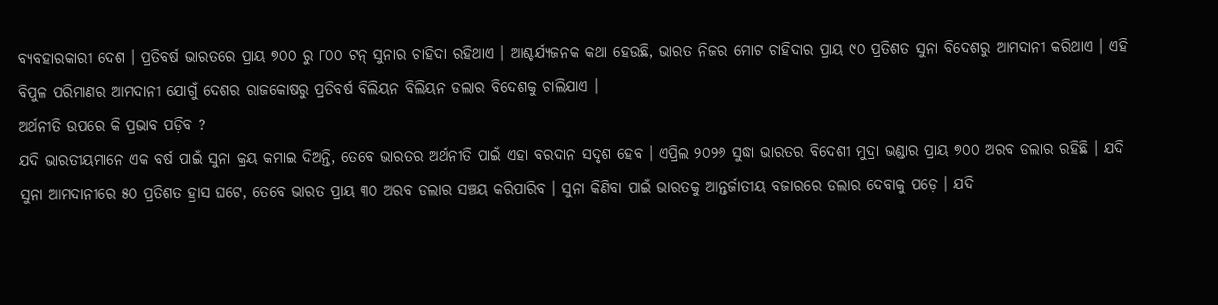ବ୍ୟବହାରକାରୀ ଦେଶ । ପ୍ରତିବର୍ଷ ଭାରତରେ ପ୍ରାୟ ୭୦୦ ରୁ ୮୦୦ ଟନ୍ ସୁନାର ଚାହିଦା ରହିଥାଏ । ଆଶ୍ଚର୍ଯ୍ୟଜନକ କଥା ହେଉଛି, ଭାରତ ନିଜର ମୋଟ ଚାହିଦାର ପ୍ରାୟ ୯୦ ପ୍ରତିଶତ ସୁନା ବିଦେଶରୁ ଆମଦାନୀ କରିଥାଏ । ଏହି ବିପୁଳ ପରିମାଣର ଆମଦାନୀ ଯୋଗୁଁ ଦେଶର ରାଜକୋଷରୁ ପ୍ରତିବର୍ଷ ବିଲିୟନ ବିଲିୟନ ଡଲାର ବିଦେଶକୁ ଚାଲିଯାଏ ।
ଅର୍ଥନୀତି ଉପରେ କି ପ୍ରଭାବ ପଡ଼ିବ ?
ଯଦି ଭାରତୀୟମାନେ ଏକ ବର୍ଷ ପାଇଁ ସୁନା କ୍ରୟ କମାଇ ଦିଅନ୍ତି, ତେବେ ଭାରତର ଅର୍ଥନୀତି ପାଇଁ ଏହା ବରଦାନ ସଦୃଶ ହେବ । ଏପ୍ରିଲ ୨୦୨୬ ସୁଦ୍ଧା ଭାରତର ବିଦେଶୀ ମୁଦ୍ରା ଭଣ୍ଡାର ପ୍ରାୟ ୭୦୦ ଅରବ ଡଲାର ରହିଛି । ଯଦି ସୁନା ଆମଦାନୀରେ ୫୦ ପ୍ରତିଶତ ହ୍ରାସ ଘଟେ, ତେବେ ଭାରତ ପ୍ରାୟ ୩୦ ଅରବ ଡଲାର ସଞ୍ଚୟ କରିପାରିବ । ସୁନା କିଣିବା ପାଇଁ ଭାରତକୁ ଆନ୍ତର୍ଜାତୀୟ ବଜାରରେ ଡଲାର ଦେବାକୁ ପଡ଼େ । ଯଦି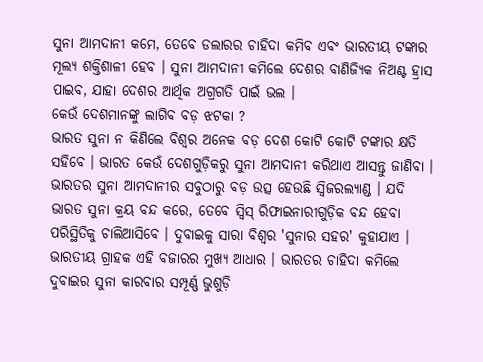ସୁନା ଆମଦାନୀ କମେ, ତେବେ ଡଲାରର ଚାହିଦା କମିବ ଏବଂ ଭାରତୀୟ ଟଙ୍କାର ମୂଲ୍ୟ ଶକ୍ତିଶାଳୀ ହେବ । ସୁନା ଆମଦାନୀ କମିଲେ ଦେଶର ବାଣିଜ୍ୟିକ ନିଅଣ୍ଟ ହ୍ରାସ ପାଇବ, ଯାହା ଦେଶର ଆର୍ଥିକ ଅଗ୍ରଗତି ପାଇଁ ଭଲ ।
କେଉଁ ଦେଶମାନଙ୍କୁ ଲାଗିବ ବଡ଼ ଝଟକା ?
ଭାରତ ସୁନା ନ କିଣିଲେ ବିଶ୍ୱର ଅନେକ ବଡ଼ ଦେଶ କୋଟି କୋଟି ଟଙ୍କାର କ୍ଷତି ସହିବେ । ଭାରତ କେଉଁ ଦେଶଗୁଡ଼ିକରୁ ସୁନା ଆମଦାନୀ କରିଥାଏ ଆସନ୍ତୁ ଜାଣିବା । ଭାରତର ସୁନା ଆମଦାନୀର ସବୁଠାରୁ ବଡ଼ ଉତ୍ସ ହେଉଛି ସ୍ୱିଜରଲ୍ୟାଣ୍ଡ । ଯଦି ଭାରତ ସୁନା କ୍ରୟ ବନ୍ଦ କରେ, ତେବେ ସ୍ୱିସ୍ ରିଫାଇନାରୀଗୁଡ଼ିକ ବନ୍ଦ ହେବା ପରିସ୍ଥିତିକୁ ଚାଲିଆସିବେ । ଦୁବାଇକୁ ସାରା ବିଶ୍ୱର 'ସୁନାର ସହର' କୁହାଯାଏ । ଭାରତୀୟ ଗ୍ରାହକ ଏହି ବଜାରର ମୁଖ୍ୟ ଆଧାର । ଭାରତର ଚାହିଦା କମିଲେ ଦୁବାଇର ସୁନା କାରବାର ସମ୍ପୂର୍ଣ୍ଣ ଭୁଶୁଡ଼ି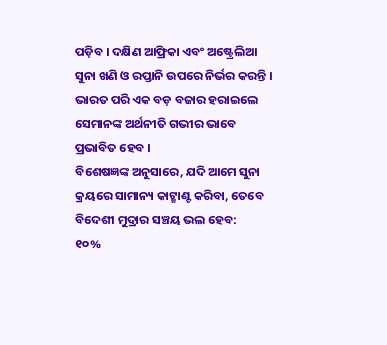ପଡ଼ିବ । ଦକ୍ଷିଣ ଆଫ୍ରିକା ଏବଂ ଅଷ୍ଟ୍ରେଲିଆ ସୁନା ଖଣି ଓ ରପ୍ତାନି ଉପରେ ନିର୍ଭର କରନ୍ତି । ଭାରତ ପରି ଏକ ବଡ଼ ବଜାର ହରାଇଲେ ସେମାନଙ୍କ ଅର୍ଥନୀତି ଗଭୀର ଭାବେ ପ୍ରଭାବିତ ହେବ ।
ବିଶେଷଜ୍ଞଙ୍କ ଅନୁସାରେ, ଯଦି ଆମେ ସୁନା କ୍ରୟରେ ସାମାନ୍ୟ କାଟ୍ଛାଣ୍ଟ କରିବା, ତେବେ ବିଦେଶୀ ମୁଦ୍ରାର ସଞ୍ଚୟ ଭଲ ହେବ:
୧୦%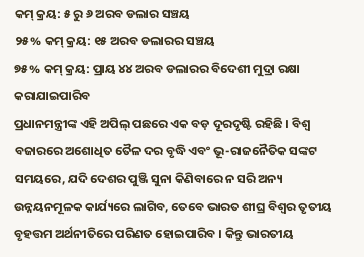କମ୍ କ୍ରୟ: ୫ ରୁ ୬ ଅରବ ଡଲାର ସଞ୍ଚୟ
୨୫% କମ୍ କ୍ରୟ: ୧୫ ଅରବ ଡଲାରର ସଞ୍ଚୟ
୭୫% କମ୍ କ୍ରୟ: ପ୍ରାୟ ୪୪ ଅରବ ଡଲାରର ବିଦେଶୀ ମୁଦ୍ରା ରକ୍ଷା କରାଯାଇପାରିବ
ପ୍ରଧାନମନ୍ତ୍ରୀଙ୍କ ଏହି ଅପିଲ୍ ପଛରେ ଏକ ବଡ଼ ଦୂରଦୃଷ୍ଟି ରହିଛି । ବିଶ୍ୱ ବଜାରରେ ଅଶୋଧିତ ତୈଳ ଦର ବୃଦ୍ଧି ଏବଂ ଭୂ-ରାଜନୈତିକ ସଙ୍କଟ ସମୟରେ, ଯଦି ଦେଶର ପୁଞ୍ଜି ସୁନା କିଣିବାରେ ନ ସରି ଅନ୍ୟ ଉନ୍ନୟନମୂଳକ କାର୍ଯ୍ୟରେ ଲାଗିବ, ତେବେ ଭାରତ ଶୀଘ୍ର ବିଶ୍ୱର ତୃତୀୟ ବୃହତ୍ତମ ଅର୍ଥନୀତିରେ ପରିଣତ ହୋଇପାରିବ । କିନ୍ତୁ ଭାରତୀୟ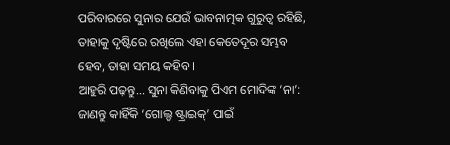ପରିବାରରେ ସୁନାର ଯେଉଁ ଭାବନାତ୍ମକ ଗୁରୁତ୍ୱ ରହିଛି, ତାହାକୁ ଦୃଷ୍ଟିରେ ରଖିଲେ ଏହା କେତେଦୂର ସମ୍ଭବ ହେବ, ତାହା ସମୟ କହିବ ।
ଆହୁରି ପଢ଼ନ୍ତୁ... ସୁନା କିଣିବାକୁ ପିଏମ ମୋଦିଙ୍କ ‘ନା’: ଜାଣନ୍ତୁ କାହିଁକି ‘ଗୋଲ୍ଡ ଷ୍ଟ୍ରାଇକ୍’ ପାଇଁ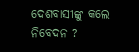ଦେଶବାସୀଙ୍କୁ କଲେ ନିବେଦନ ?